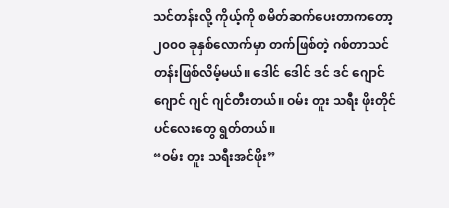သင်တန်းလို့ ကိုယ့်ကို စမိတ်ဆက်ပေးတာကတော့ ၂၀၀၀ ခုနှစ်လောက်မှာ တက်ဖြစ်တဲ့ ဂစ်တာသင်တန်းဖြစ်လိမ့်မယ်။ ဒေါင် ဒေါင် ဒင် ဒင် ဂျောင် ဂျောင် ဂျင် ဂျင်တီးတယ်။ ဝမ်း တူး သရီး ဖိုးတိုင်ပင်လေးတွေ ရွတ်တယ်။
“ဝမ်း တူး သရီးအင်ဖိုး”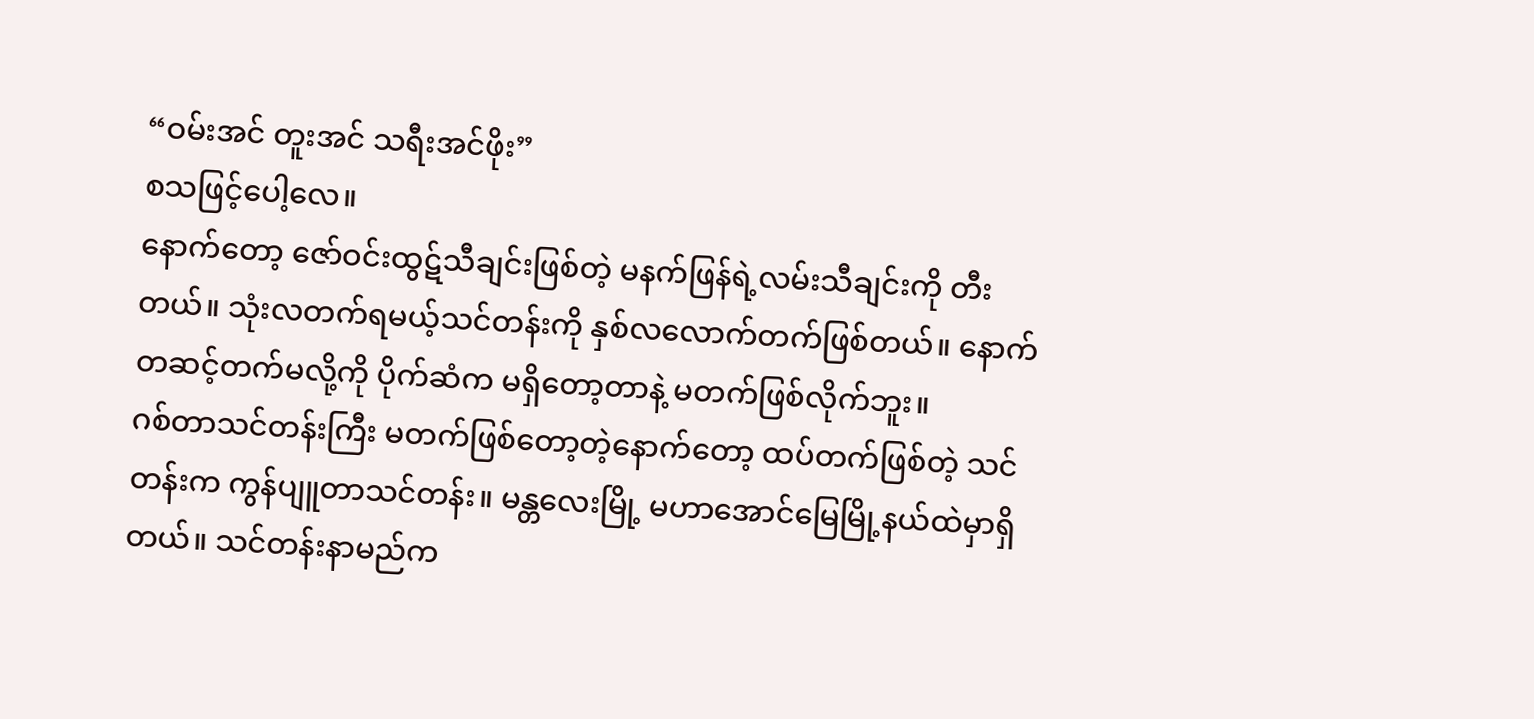“ဝမ်းအင် တူးအင် သရီးအင်ဖိုး”
စသဖြင့်ပေါ့လေ။
နောက်တော့ ဇော်ဝင်းထွဋ်သီချင်းဖြစ်တဲ့ မနက်ဖြန်ရဲ့လမ်းသီချင်းကို တီးတယ်။ သုံးလတက်ရမယ့်သင်တန်းကို နှစ်လလောက်တက်ဖြစ်တယ်။ နောက်တဆင့်တက်မလို့ကို ပိုက်ဆံက မရှိတော့တာနဲ့ မတက်ဖြစ်လိုက်ဘူး။
ဂစ်တာသင်တန်းကြီး မတက်ဖြစ်တော့တဲ့နောက်တော့ ထပ်တက်ဖြစ်တဲ့ သင်တန်းက ကွန်ပျူတာသင်တန်း။ မန္တလေးမြို့ မဟာအောင်မြေမြို့နယ်ထဲမှာရှိတယ်။ သင်တန်းနာမည်က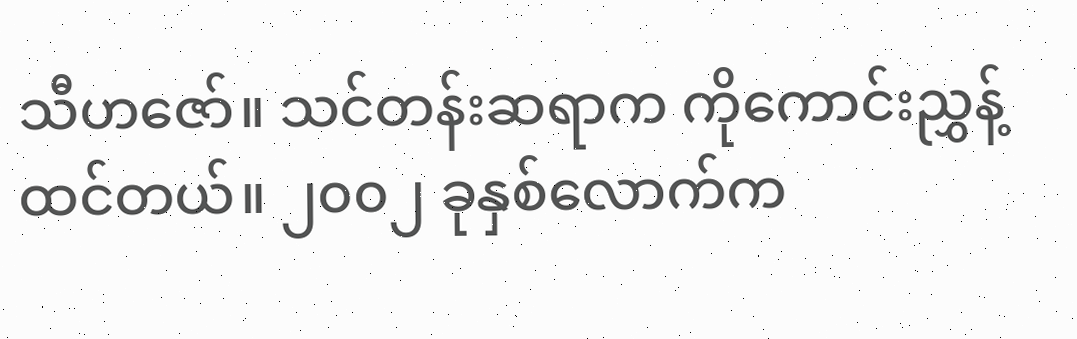သီဟဇော်။ သင်တန်းဆရာက ကိုကောင်းညွှန့်ထင်တယ်။ ၂၀၀၂ ခုနှစ်လောက်က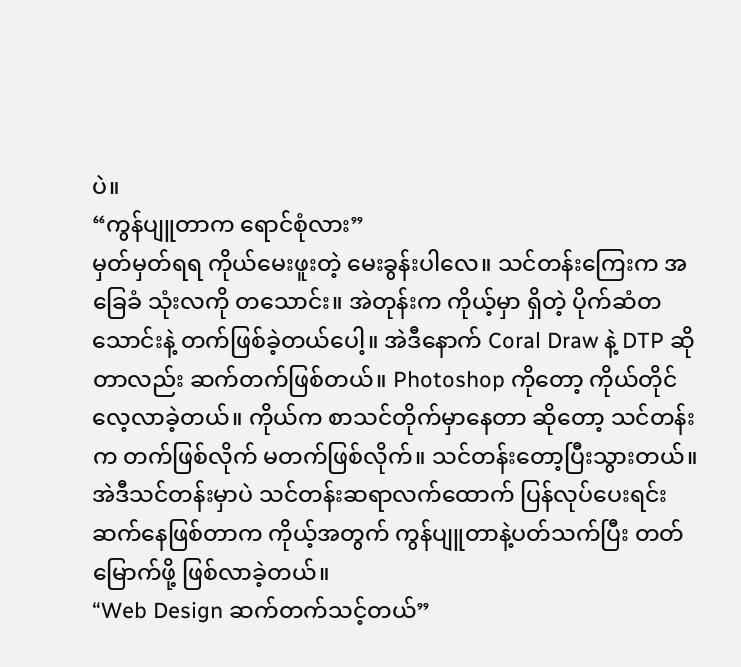ပဲ။
“ကွန်ပျူတာက ရောင်စုံလား”
မှတ်မှတ်ရရ ကိုယ်မေးဖူးတဲ့ မေးခွန်းပါလေ။ သင်တန်းကြေးက အခြေခံ သုံးလကို တသောင်း။ အဲတုန်းက ကိုယ့်မှာ ရှိတဲ့ ပိုက်ဆံတသောင်းနဲ့ တက်ဖြစ်ခဲ့တယ်ပေါ့။ အဲဒီနောက် Coral Draw နဲ့ DTP ဆိုတာလည်း ဆက်တက်ဖြစ်တယ်။ Photoshop ကိုတော့ ကိုယ်တိုင် လေ့လာခဲ့တယ်။ ကိုယ်က စာသင်တိုက်မှာနေတာ ဆိုတော့ သင်တန်းက တက်ဖြစ်လိုက် မတက်ဖြစ်လိုက်။ သင်တန်းတော့ပြီးသွားတယ်။ အဲဒီသင်တန်းမှာပဲ သင်တန်းဆရာလက်ထောက် ပြန်လုပ်ပေးရင်း ဆက်နေဖြစ်တာက ကိုယ့်အတွက် ကွန်ပျူတာနဲ့ပတ်သက်ပြီး တတ်မြောက်ဖို့ ဖြစ်လာခဲ့တယ်။
“Web Design ဆက်တက်သင့်တယ်”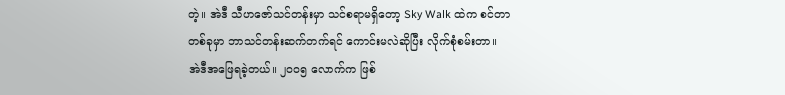တဲ့။ အဲဒီ သီဟဇော်သင်တန်းမှာ သင်စရာမရှိတော့ Sky Walk ထဲက စင်တာတစ်ခုမှာ ဘာသင်တန်းဆက်တက်ရင် ကောင်းမလဲဆိုပြီး လိုက်စုံစမ်းတာ။ အဲဒီအဖြေရခဲ့တယ်။ ၂၀၀၅ လောက်က ဖြစ်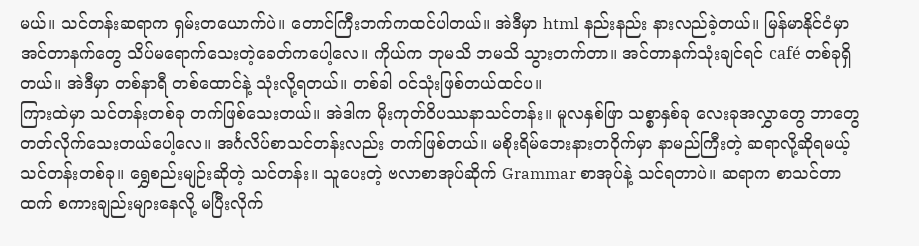မယ်။ သင်တန်းဆရာက ရှမ်းတယောက်ပဲ။ တောင်ကြီးဘက်ကထင်ပါတယ်။ အဲဒီမှာ html နည်းနည်း နားလည်ခဲ့တယ်။ မြန်မာနိုင်ငံမှာ အင်တာနက်တွေ သိပ်မရောက်သေးတဲ့ခေတ်ကပေါ့လေ။ ကိုယ်က ဘုမသိ ဘမသိ သွားတက်တာ။ အင်တာနက်သုံးချင်ရင် café တစ်ခုရှိတယ်။ အဲဒီမှာ တစ်နာရီ တစ်ထောင်နဲ့ သုံးလို့ရတယ်။ တစ်ခါ ဝင်သုံးဖြစ်တယ်ထင်ပ။
ကြားထဲမှာ သင်တန်းတစ်ခု တက်ဖြစ်သေးတယ်။ အဲဒါက မိုးကုတ်ဝိပဿနာသင်တန်း။ မူလနှစ်ဖြာ သစ္စာနှစ်ခု လေးခုအလွှာတွေ ဘာတွေတတ်လိုက်သေးတယ်ပေါ့လေ။ အင်္ဂလိပ်စာသင်တန်းလည်း တက်ဖြစ်တယ်။ မစိုးရိမ်ဘေးနားတဝိုက်မှာ နာမည်ကြီးတဲ့ ဆရာလို့ဆိုရမယ့် သင်တန်းတစ်ခု။ ရွှေစည်းမျဉ်းဆိုတဲ့ သင်တန်း။ သူပေးတဲ့ ဗလာစာအုပ်ဆိုက် Grammar စာအုပ်နဲ့ သင်ရတာပဲ။ ဆရာက စာသင်တာထက် စကားချည်းများနေလို့ မပြီးလိုက်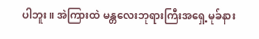ပါဘူး။ အဲကြားထဲ မန္တလေးဘုရားကြီးအရှေ့မုခ်နား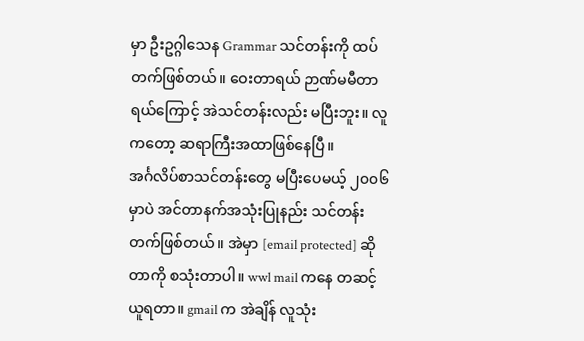မှာ ဦးဥဂ္ဂါသေန Grammar သင်တန်းကို ထပ်တက်ဖြစ်တယ်။ ဝေးတာရယ် ဉာဏ်မမီတာရယ်ကြောင့် အဲသင်တန်းလည်း မပြီးဘူး။ လူကတော့ ဆရာကြီးအထာဖြစ်နေပြီ။
အင်္ဂလိပ်စာသင်တန်းတွေ မပြီးပေမယ့် ၂၀၀၆ မှာပဲ အင်တာနက်အသုံးပြုနည်း သင်တန်းတက်ဖြစ်တယ်။ အဲမှာ [email protected] ဆိုတာကို စသုံးတာပါ။ wwl mail ကနေ တဆင့်ယူရတာ။ gmail က အဲချိန် လူသုံး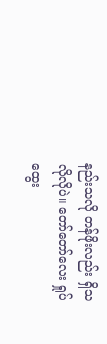နည်းသလို တန်ဖိုးလည်း ရှိသလိုလိုပဲ။ တော်တော်လေး ရှုပ်ထွေး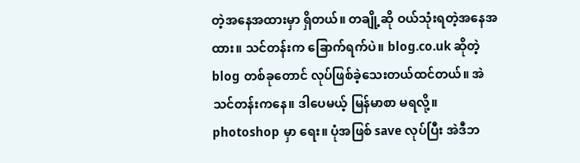တဲ့အနေအထားမှာ ရှိတယ်။ တချို့ဆို ဝယ်သုံးရတဲ့အနေအထား။ သင်တန်းက ခြောက်ရက်ပဲ။ blog.co.uk ဆိုတဲ့ blog တစ်ခုတောင် လုပ်ဖြစ်ခဲ့သေးတယ်ထင်တယ်။ အဲသင်တန်းကနေ။ ဒါပေမယ့် မြန်မာစာ မရလို့။ photoshop မှာ ရေး။ ပုံအဖြစ် save လုပ်ပြီး အဲဒီဘ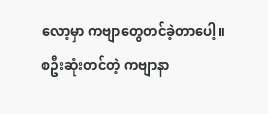လော့မှာ ကဗျာတွေတင်ခဲ့တာပေါ့။ စဦးဆုံးတင်တဲ့ ကဗျာနာ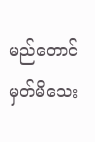မည်တောင် မှတ်မိသေး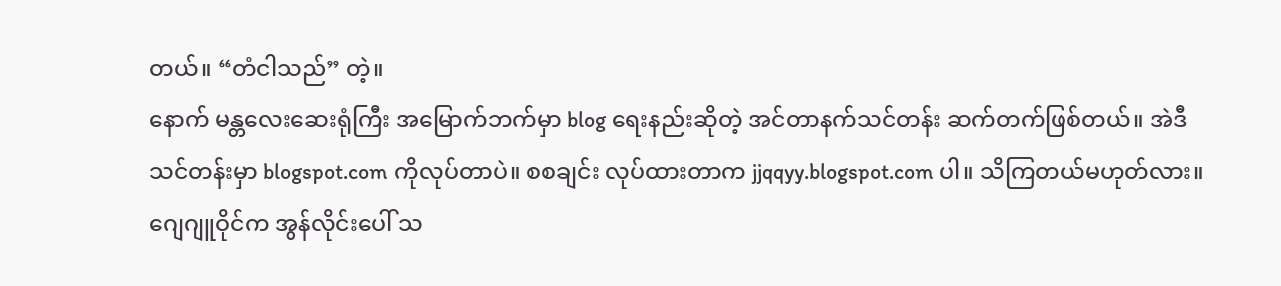တယ်။ “တံငါသည်” တဲ့။
နောက် မန္တလေးဆေးရုံကြီး အမြောက်ဘက်မှာ blog ရေးနည်းဆိုတဲ့ အင်တာနက်သင်တန်း ဆက်တက်ဖြစ်တယ်။ အဲဒီသင်တန်းမှာ blogspot.com ကိုလုပ်တာပဲ။ စစချင်း လုပ်ထားတာက jjqqyy.blogspot.com ပါ။ သိကြတယ်မဟုတ်လား။ ဂျေဂျူဝိုင်က အွန်လိုင်းပေါ် သ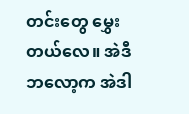တင်းတွေ မွှေးတယ်လေ။ အဲဒီဘလော့က အဲဒါ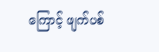ကြောင့် ဖျက်ပစ်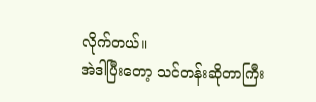လိုက်တယ်။
အဲဒါပြီးတော့ သင်တန်းဆိုတာကြီး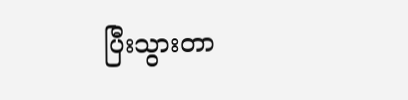ပြီးသွားတာ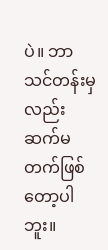ပဲ။ ဘာသင်တန်းမှလည်း ဆက်မတက်ဖြစ်တော့ပါဘူး။